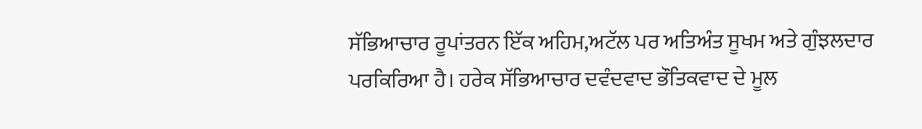ਸੱਭਿਆਚਾਰ ਰੂਪਾਂਤਰਨ ਇੱਕ ਅਹਿਮ,ਅਟੱਲ ਪਰ ਅਤਿਅੰਤ ਸੂਖਮ ਅਤੇ ਗੁੰਝਲਦਾਰ ਪਰਕਿਰਿਆ ਹੈ। ਹਰੇਕ ਸੱਭਿਆਚਾਰ ਦਵੰਦਵਾਦ ਭੌਤਿਕਵਾਦ ਦੇ ਮੂਲ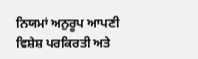ਨਿਯਮਾਂ ਅਨੁਰੂਪ ਆਪਣੀ ਵਿਸ਼ੇਸ਼ ਪਰਕਿਰਤੀ ਅਤੇ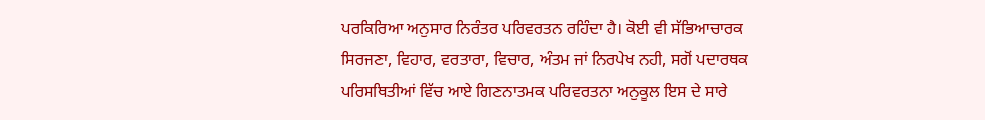ਪਰਕਿਰਿਆ ਅਨੁਸਾਰ ਨਿਰੰਤਰ ਪਰਿਵਰਤਨ ਰਹਿੰਦਾ ਹੈ। ਕੋਈ ਵੀ ਸੱਭਿਆਚਾਰਕ ਸਿਰਜਣਾ, ਵਿਹਾਰ, ਵਰਤਾਰਾ, ਵਿਚਾਰ, ਅੰਤਮ ਜਾਂ ਨਿਰਪੇਖ ਨਹੀ, ਸਗੋਂ ਪਦਾਰਥਕ ਪਰਿਸਥਿਤੀਆਂ ਵਿੱਚ ਆਏ ਗਿਣਨਾਤਮਕ ਪਰਿਵਰਤਨਾ ਅਨੁਕੂਲ ਇਸ ਦੇ ਸਾਰੇ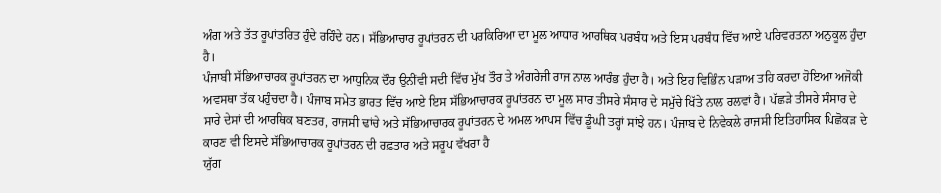ਅੰਗ ਅਤੇ ਤੱਤ ਰੂਪਾਂਤਰਿਤ ਹੁੰਦੇ ਰਹਿੰਦੇ ਹਨ। ਸੱਭਿਆਚਾਰ ਰੂਪਾਂਤਰਨ ਦੀ ਪਰਕਿਰਿਆ ਦਾ ਮੂਲ ਆਧਾਰ ਆਰਥਿਕ ਪਰਬੰਧ ਅਤੇ ਇਸ ਪਰਬੰਧ ਵਿੱਚ ਆਏ ਪਰਿਵਰਤਨਾ ਅਨੁਕੂਲ ਹੁੰਦਾ ਹੈ।
ਪੰਜਾਬੀ ਸੱਭਿਆਚਾਰਕ ਰੂਪਾਂਤਰਨ ਦਾ ਆਧੁਨਿਕ ਦੌਰ ਉਨੀਂਵੀ ਸਦੀ ਵਿੱਚ ਮੁੱਖ ਤੌਰ ਤੇ ਅੰਗਰੇਜੀ ਰਾਜ ਨਾਲ ਆਰੰਭ ਹੁੰਦਾ ਹੈ। ਅਤੇ ਇਹ ਵਿਭਿੰਨ ਪੜਾਅ ਤਹਿ ਕਰਦਾ ਹੋਇਆ ਅਜੋਕੀ ਅਵਸਥਾ ਤੱਕ ਪਹੁੰਚਦਾ ਹੈ। ਪੰਜਾਬ ਸਮੇਤ ਭਾਰਤ ਵਿੱਚ ਆਏ ਇਸ ਸੱਭਿਆਚਾਰਕ ਰੂਪਾਂਤਰਨ ਦਾ ਮੂਲ ਸਾਰ ਤੀਸਰੇ ਸੰਸਾਰ ਦੇ ਸਮੁੱਚੇ ਖਿੱਤੇ ਨਾਲ ਰਲਵਾਂ ਹੈ। ਪੱਛੜੇ ਤੀਸਰੇ ਸੰਸਾਰ ਦੇ ਸਾਰੇ ਦੇਸਾਂ ਦੀ ਆਰਥਿਕ ਬਣਤਰ, ਰਾਜਸੀ ਢਾਂਚੇ ਅਤੇ ਸੱਭਿਆਚਾਰਕ ਰੂਪਾਂਤਰਨ ਦੇ ਅਮਲ ਆਪਸ ਵਿੱਚ ਡੂੰਘੀ ਤਰ੍ਹਾਂ ਸਾਂਝੇ ਹਨ। ਪੰਜਾਬ ਦੇ ਨਿਵੇਕਲੇ ਰਾਜਸੀ ਇਤਿਹਾਸਿਕ ਪਿਛੋਕੜ ਦੇ ਕਾਰਣ ਵੀ ਇਸਦੇ ਸੱਭਿਆਚਾਰਕ ਰੂਪਾਂਤਰਨ ਦੀ ਰਫ਼ਤਾਰ ਅਤੇ ਸਰੂਪ ਵੱਖਰਾ ਹੈ
ਯੁੱਗ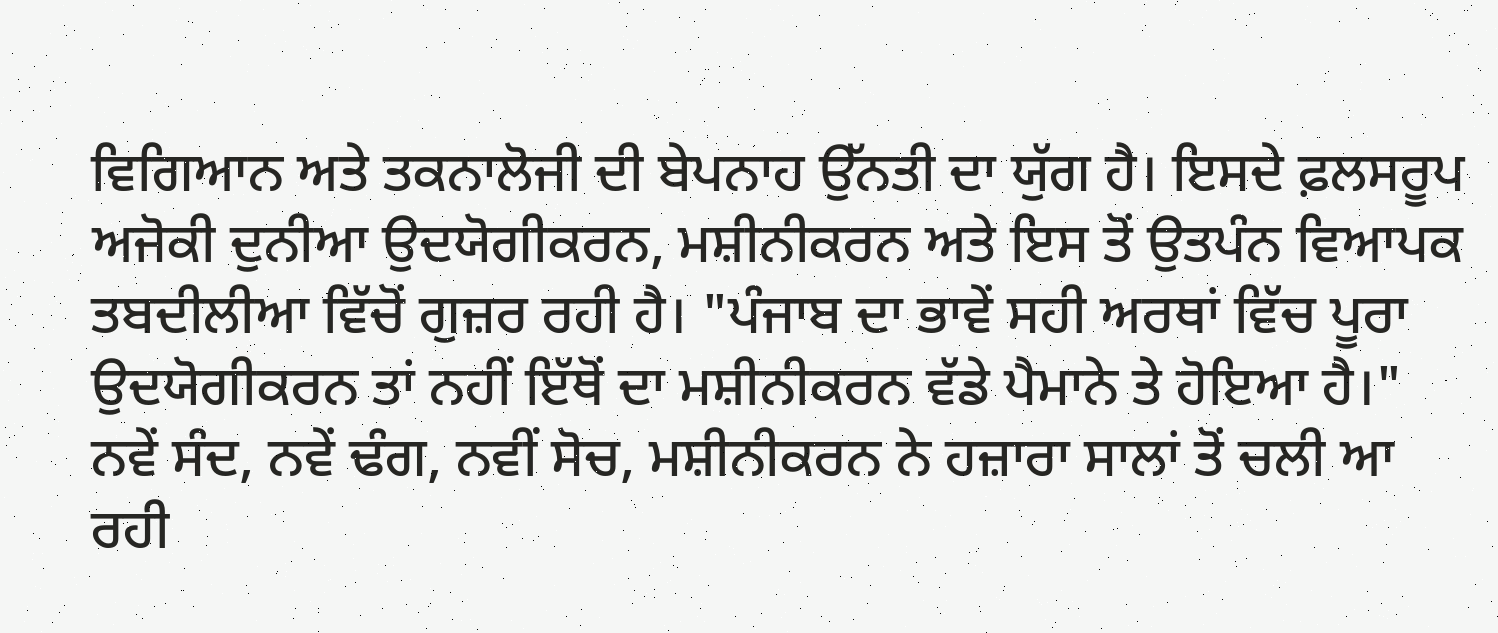ਵਿਗਿਆਨ ਅਤੇ ਤਕਨਾਲੋਜੀ ਦੀ ਬੇਪਨਾਹ ਉੱਨਤੀ ਦਾ ਯੁੱਗ ਹੈ। ਇਸਦੇ ਫ਼ਲਸਰੂਪ ਅਜੋਕੀ ਦੁਨੀਆ ਉਦਯੋਗੀਕਰਨ, ਮਸ਼ੀਨੀਕਰਨ ਅਤੇ ਇਸ ਤੋਂ ਉਤਪੰਨ ਵਿਆਪਕ ਤਬਦੀਲੀਆ ਵਿੱਚੋਂ ਗੁਜ਼ਰ ਰਹੀ ਹੈ। "ਪੰਜਾਬ ਦਾ ਭਾਵੇਂ ਸਹੀ ਅਰਥਾਂ ਵਿੱਚ ਪੂਰਾ ਉਦਯੋਗੀਕਰਨ ਤਾਂ ਨਹੀਂ ਇੱਥੋਂ ਦਾ ਮਸ਼ੀਨੀਕਰਨ ਵੱਡੇ ਪੈਮਾਨੇ ਤੇ ਹੋਇਆ ਹੈ।"
ਨਵੇਂ ਸੰਦ, ਨਵੇਂ ਢੰਗ, ਨਵੀਂ ਸੋਚ, ਮਸ਼ੀਨੀਕਰਨ ਨੇ ਹਜ਼ਾਰਾ ਸਾਲਾਂ ਤੋਂ ਚਲੀ ਆ ਰਹੀ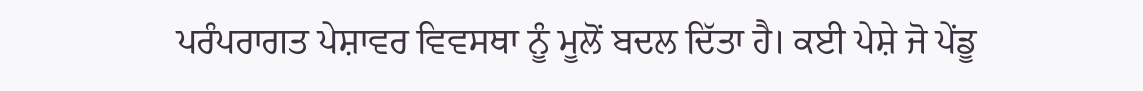ਪਰੰਪਰਾਗਤ ਪੇਸ਼ਾਵਰ ਵਿਵਸਥਾ ਨੂੰ ਮੂਲੋਂ ਬਦਲ ਦਿੱਤਾ ਹੈ। ਕਈ ਪੇਸ਼ੇ ਜੋ ਪੇਂਡੂ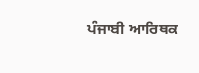ਪੰਜਾਬੀ ਆਰਿਥਕ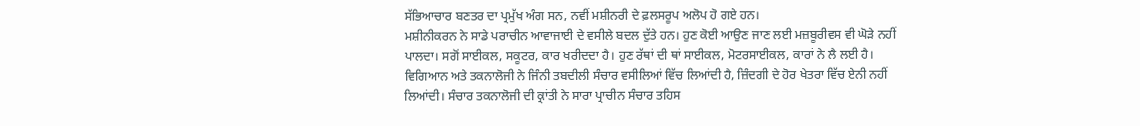ਸੱਭਿਆਚਾਰ ਬਣਤਰ ਦਾ ਪ੍ਰਮੁੱਖ ਅੰਗ ਸਨ, ਨਵੀਂ ਮਸ਼ੀਨਰੀ ਦੇ ਫ਼ਲਸਰੂਪ ਅਲੋਪ ਹੋ ਗਏ ਹਨ।
ਮਸ਼ੀਨੀਕਰਨ ਨੇ ਸਾਡੇ ਪਰਾਚੀਨ ਆਵਾਜਾਈ ਦੇ ਵਸੀਲੇ ਬਦਲ ਦੁੱਤੇ ਹਨ। ਹੁਣ ਕੋਈ ਆਉਣ ਜਾਣ ਲਈ ਮਜ਼ਬੂਰੀਵਸ ਵੀ ਘੋੜੇ ਨਹੀਂ ਪਾਲਦਾ। ਸਗੋਂ ਸਾਈਕਲ, ਸਕੂਟਰ, ਕਾਰ ਖਰੀਦਦਾ ਹੈ। ਹੁਣ ਰੱਥਾਂ ਦੀ ਥਾਂ ਸਾਈਕਲ, ਮੋਟਰਸਾਈਕਲ, ਕਾਰਾਂ ਨੇ ਲੈ ਲਈ ਹੈ।
ਵਿਗਿਆਨ ਅਤੇ ਤਕਨਾਲੋਜੀ ਨੇ ਜਿੰਨੀ ਤਬਦੀਲੀ ਸੰਚਾਰ ਵਸੀਲਿਆਂ ਵਿੱਚ ਲਿਆਂਦੀ ਹੈ, ਜ਼ਿੰਦਗੀ ਦੇ ਹੋਰ ਖੇਤਰਾ ਵਿੱਚ ਏਨੀ ਨਹੀਂ ਲਿਆਂਦੀ। ਸੰਚਾਰ ਤਕਨਾਲੋਜੀ ਦੀ ਕ੍ਰਾਂਤੀ ਨੇ ਸਾਰਾ ਪ੍ਰਾਚੀਨ ਸੰਚਾਰ ਤਹਿਸ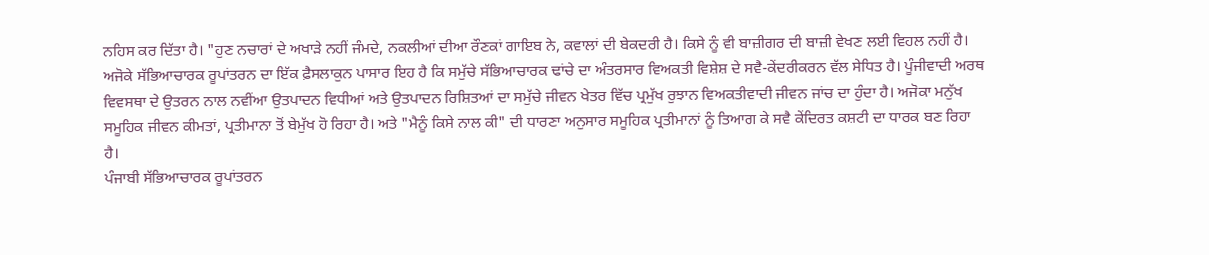ਨਹਿਸ ਕਰ ਦਿੱਤਾ ਹੈ। "ਹੁਣ ਨਚਾਰਾਂ ਦੇ ਅਖਾੜੇ ਨਹੀਂ ਜੰਮਦੇ, ਨਕਲੀਆਂ ਦੀਆ ਰੌਣਕਾਂ ਗਾਇਬ ਨੇ, ਕਵਾਲਾਂ ਦੀ ਬੇਕਦਰੀ ਹੈ। ਕਿਸੇ ਨੂੰ ਵੀ ਬਾਜ਼ੀਗਰ ਦੀ ਬਾਜ਼ੀ ਵੇਖਣ ਲਈ ਵਿਹਲ ਨਹੀਂ ਹੈ।
ਅਜੋਕੇ ਸੱਭਿਆਚਾਰਕ ਰੂਪਾਂਤਰਨ ਦਾ ਇੱਕ ਫ਼ੈਸਲਾਕੁਨ ਪਾਸਾਰ ਇਹ ਹੈ ਕਿ ਸਮੁੱਚੇ ਸੱਭਿਆਚਾਰਕ ਢਾਂਚੇ ਦਾ ਅੰਤਰਸਾਰ ਵਿਅਕਤੀ ਵਿਸ਼ੇਸ਼ ਦੇ ਸਵੈ-ਕੇਂਦਰੀਕਰਨ ਵੱਲ ਸੇਧਿਤ ਹੈ। ਪੂੰਜੀਵਾਦੀ ਅਰਥ ਵਿਵਸਥਾ ਦੇ ਉਤਰਨ ਨਾਲ ਨਵੀਂਆ ਉਤਪਾਦਨ ਵਿਧੀਆਂ ਅਤੇ ਉਤਪਾਦਨ ਰਿਸ਼ਿਤਆਂ ਦਾ ਸਮੁੱਚੇ ਜੀਵਨ ਖੇਤਰ ਵਿੱਚ ਪ੍ਰਮੁੱਖ ਰੁਝਾਨ ਵਿਅਕਤੀਵਾਦੀ ਜੀਵਨ ਜਾਂਚ ਦਾ ਹੁੰਦਾ ਹੈ। ਅਜੋਕਾ ਮਨੁੱਖ ਸਮੂਹਿਕ ਜੀਵਨ ਕੀਮਤਾਂ, ਪ੍ਰਤੀਮਾਨਾ ਤੋਂ ਬੇਮੁੱਖ ਹੋ ਰਿਹਾ ਹੈ। ਅਤੇ "ਮੈਨੂੰ ਕਿਸੇ ਨਾਲ ਕੀ" ਦੀ ਧਾਰਣਾ ਅਨੁਸਾਰ ਸਮੂਹਿਕ ਪ੍ਰਤੀਮਾਨਾਂ ਨੂੰ ਤਿਆਗ ਕੇ ਸਵੈ ਕੇਂਦਿਰਤ ਕਸ਼ਟੀ ਦਾ ਧਾਰਕ ਬਣ ਰਿਹਾ ਹੈ।
ਪੰਜਾਬੀ ਸੱਭਿਆਚਾਰਕ ਰੂਪਾਂਤਰਨ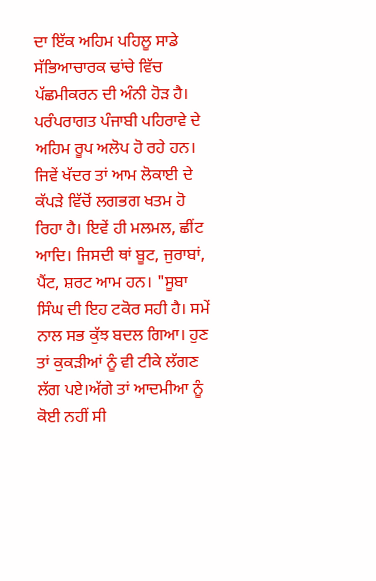ਦਾ ਇੱਕ ਅਹਿਮ ਪਹਿਲੂ ਸਾਡੇ ਸੱਭਿਆਚਾਰਕ ਢਾਂਚੇ ਵਿੱਚ ਪੱਛਮੀਕਰਨ ਦੀ ਅੰਨੀ ਹੋੜ ਹੈ। ਪਰੰਪਰਾਗਤ ਪੰਜਾਬੀ ਪਹਿਰਾਵੇ ਦੇ ਅਹਿਮ ਰੂਪ ਅਲੋਪ ਹੋ ਰਹੇ ਹਨ। ਜਿਵੇਂ ਖੱਦਰ ਤਾਂ ਆਮ ਲੋਕਾਈ ਦੇ ਕੱਪੜੇ ਵਿੱਚੋਂ ਲਗਭਗ ਖਤਮ ਹੋ ਰਿਹਾ ਹੈ। ਇਵੇਂ ਹੀ ਮਲਮਲ, ਛੀਂਟ ਆਦਿ। ਜਿਸਦੀ ਥਾਂ ਬੂਟ, ਜੁਰਾਬਾਂ, ਪੈਂਟ, ਸ਼ਰਟ ਆਮ ਹਨ। "ਸੂਬਾ ਸਿੰਘ ਦੀ ਇਹ ਟਕੋਰ ਸਹੀ ਹੈ। ਸਮੇਂ ਨਾਲ ਸਭ ਕੁੱਝ ਬਦਲ ਗਿਆ। ਹੁਣ ਤਾਂ ਕੁਕੜੀਆਂ ਨੂੰ ਵੀ ਟੀਕੇ ਲੱਗਣ ਲੱਗ ਪਏ।ਅੱਗੇ ਤਾਂ ਆਦਮੀਆ ਨੂੰ ਕੋਈ ਨਹੀਂ ਸੀ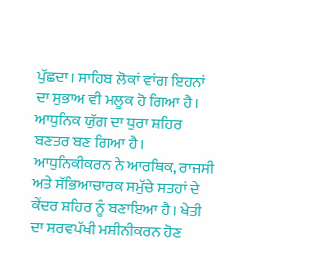ਪੁੱਛਦਾ। ਸਾਹਿਬ ਲੋਕਾਂ ਵਾਂਗ ਇਹਨਾਂ ਦਾ ਸੁਭਾਅ ਵੀ ਮਲੂਕ ਹੋ ਗਿਆ ਹੈ।
ਆਧੁਨਿਕ ਯੁੱਗ ਦਾ ਧੁਰਾ ਸ਼ਹਿਰ ਬਣਤਰ ਬਣ ਗਿਆ ਹੈ। ਆਧੁਨਿਕੀਕਰਨ ਨੇ ਆਰਥਿਕ, ਰਾਜਸੀ ਅਤੇ ਸੱਭਿਆਚਾਰਕ ਸਮੁੱਚੇ ਸਤਹਾਂ ਦੇ ਕੇਂਦਰ ਸ਼ਹਿਰ ਨੂੰ ਬਣਾਇਆ ਹੈ। ਖੇਤੀ ਦਾ ਸਰਵਪੱਖੀ ਮਸ਼ੀਨੀਕਰਨ ਹੋਣ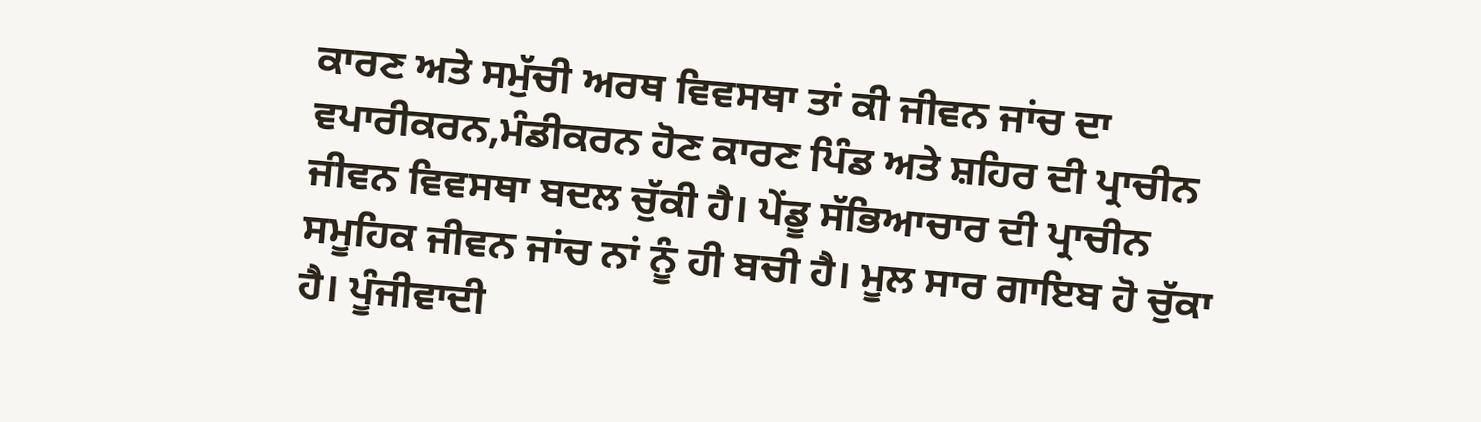ਕਾਰਣ ਅਤੇ ਸਮੁੱਚੀ ਅਰਥ ਵਿਵਸਥਾ ਤਾਂ ਕੀ ਜੀਵਨ ਜਾਂਚ ਦਾ ਵਪਾਰੀਕਰਨ,ਮੰਡੀਕਰਨ ਹੋਣ ਕਾਰਣ ਪਿੰਡ ਅਤੇ ਸ਼ਹਿਰ ਦੀ ਪ੍ਰਾਚੀਨ ਜੀਵਨ ਵਿਵਸਥਾ ਬਦਲ ਚੁੱਕੀ ਹੈ। ਪੇਂਡੂ ਸੱਭਿਆਚਾਰ ਦੀ ਪ੍ਰਾਚੀਨ ਸਮੂਹਿਕ ਜੀਵਨ ਜਾਂਚ ਨਾਂ ਨੂੰ ਹੀ ਬਚੀ ਹੈ। ਮੂਲ ਸਾਰ ਗਾਇਬ ਹੋ ਚੁੱਕਾ ਹੈ। ਪੂੰਜੀਵਾਦੀ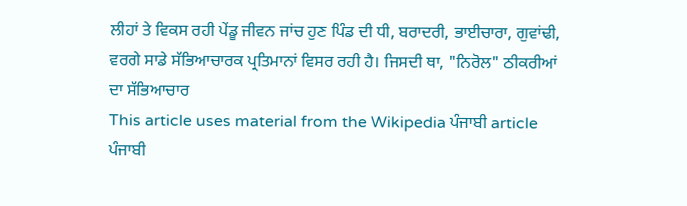ਲੀਹਾਂ ਤੇ ਵਿਕਸ ਰਹੀ ਪੇਂਡੂ ਜੀਵਨ ਜਾਂਚ ਹੁਣ ਪਿੰਡ ਦੀ ਧੀ, ਬਰਾਦਰੀ, ਭਾਈਚਾਰਾ, ਗੁਵਾਂਢੀ, ਵਰਗੇ ਸਾਡੇ ਸੱਭਿਆਚਾਰਕ ਪ੍ਰਤਿਮਾਨਾਂ ਵਿਸਰ ਰਹੀ ਹੈ। ਜਿਸਦੀ ਥਾ, "ਨਿਰੋਲ" ਠੀਕਰੀਆਂ ਦਾ ਸੱਭਿਆਚਾਰ
This article uses material from the Wikipedia ਪੰਜਾਬੀ article ਪੰਜਾਬੀ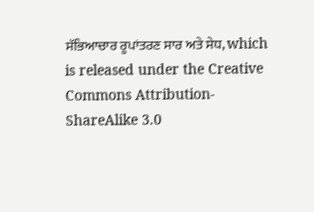ਸੱਭਿਆਚਾਰ ਰੂਪਾਂਤਰਣ ਸਾਰ ਅਤੇ ਸੇਧ, which is released under the Creative Commons Attribution-ShareAlike 3.0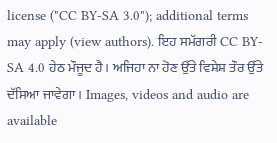license ("CC BY-SA 3.0"); additional terms may apply (view authors). ਇਹ ਸਮੱਗਰੀ CC BY-SA 4.0 ਹੇਠ ਮੌਜੂਦ ਹੈ। ਅਜਿਹਾ ਨਾ ਹੋਣ ਉੱਤੇ ਵਿਸ਼ੇਸ਼ ਤੌਰ ਉੱਤੇ ਦੱਸਿਆ ਜਾਵੇਗਾ। Images, videos and audio are available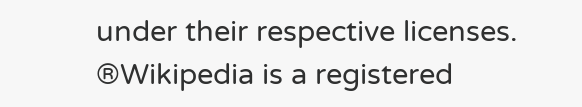under their respective licenses.
®Wikipedia is a registered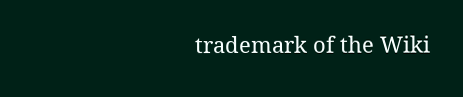trademark of the Wiki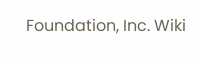Foundation, Inc. Wiki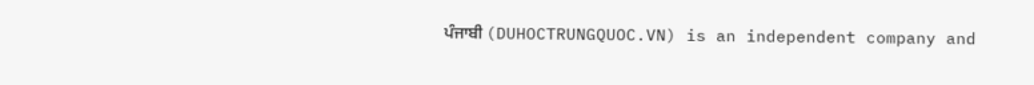ਪੰਜਾਬੀ (DUHOCTRUNGQUOC.VN) is an independent company and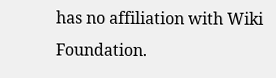has no affiliation with Wiki Foundation.